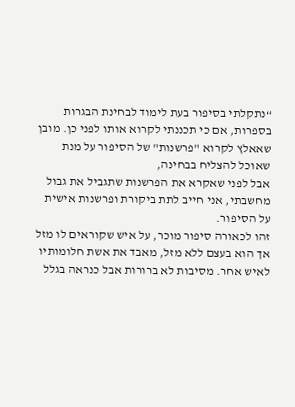“נתקלתי בסיפור בעת לימוד לבחינת הבגרות בספרות, אם כי תכננתי לקרוא אותו לפני כן. מובן שאאלץ לקרוא "פרשנות" של הסיפור על מנת שאוכל להצליח בבחינה,
אבל לפני שאקרא את הפרשנות שתגביל את גבול מחשבתי, אני חייב לתת ביקורת ופרשנות אישית על הסיפור.
זהו לכאורה סיפור מוכר, על איש שקוראים לו מזל אך הוא בעצם ללא מזל, מאבד את אשת חלומותיו לאיש אחר. מסיבות לא ברורות אבל כנראה בגלל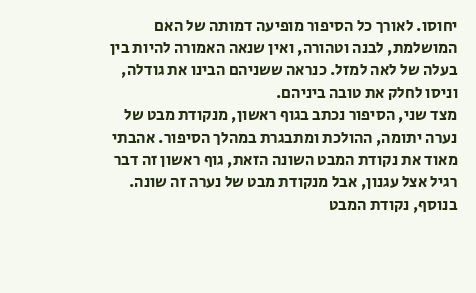יחוסו. לאורך כל הסיפור מופיעה דמותה של האם המושלמת, לבנה וטהורה, ואין שנאה האמורה להיות בין בעלה של לאה למזל. כנראה ששניהם הבינו את גודלה, וניסו לחלק את טובה ביניהם.
מצד שני, הסיפור נכתב בגוף ראשון, מנקודת מבט של נערה יתומה, ההולכת ומתבגרת במהלך הסיפור. אהבתי מאוד את נקודת המבט השונה הזאת, גוף ראשון זה דבר רגיל אצל עגנון, אבל מנקודת מבט של נערה זה שונה. בנוסף, נקודת המבט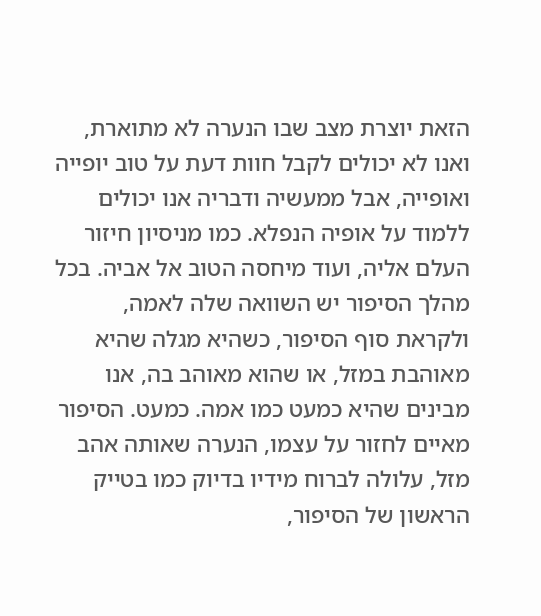הזאת יוצרת מצב שבו הנערה לא מתוארת, ואנו לא יכולים לקבל חוות דעת על טוב יופייה ואופייה, אבל ממעשיה ודבריה אנו יכולים ללמוד על אופיה הנפלא. כמו מניסיון חיזור העלם אליה, ועוד מיחסה הטוב אל אביה. בכל מהלך הסיפור יש השוואה שלה לאמה, ולקראת סוף הסיפור, כשהיא מגלה שהיא מאוהבת במזל, או שהוא מאוהב בה, אנו מבינים שהיא כמעט כמו אמה. כמעט. הסיפור מאיים לחזור על עצמו, הנערה שאותה אהב מזל, עלולה לברוח מידיו בדיוק כמו בטייק הראשון של הסיפור,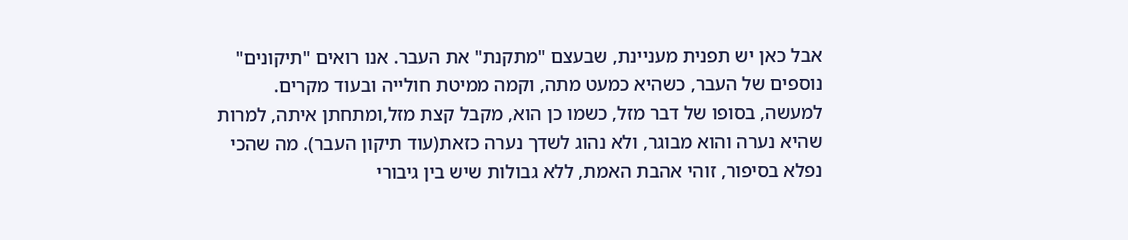אבל כאן יש תפנית מעניינת, שבעצם "מתקנת" את העבר. אנו רואים "תיקונים" נוספים של העבר, כשהיא כמעט מתה, וקמה ממיטת חולייה ובעוד מקרים.
למעשה, בסופו של דבר מזל, כשמו כן הוא, מקבל קצת מזל,ומתחתן איתה, למרות שהיא נערה והוא מבוגר, ולא נהוג לשדך נערה כזאת(עוד תיקון העבר). מה שהכי נפלא בסיפור, זוהי אהבת האמת, ללא גבולות שיש בין גיבורי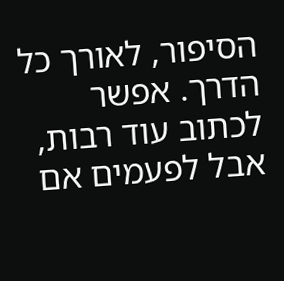הסיפור, לאורך כל הדרך. אפשר לכתוב עוד רבות, אבל לפעמים אם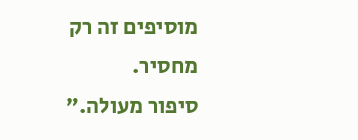מוסיפים זה רק מחסיר.
סיפור מעולה.”